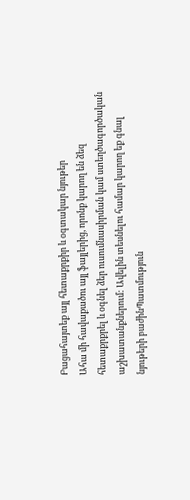Բացահայտեք այլ հետաքրքիր և օգտակար նյութեր
Ահա մի հավաքածու այլ ֆայլերից, որոնք կարող են ձեզ հետաքրքրել և օգնել ձեր ուսումնասիրման կամ ստեղծագործական աշխատանքներում: Ավելին տեսնելու համար կարող եք գնալ նյութերի բաժինՊատմություն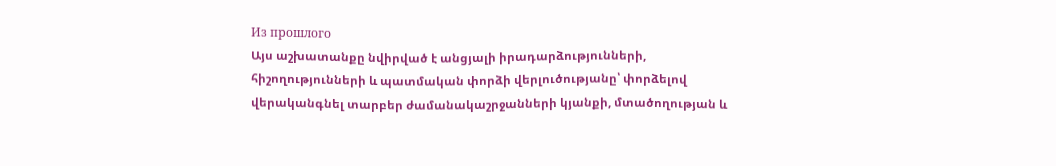Из прошлого
Այս աշխատանքը նվիրված է անցյալի իրադարձությունների, հիշողությունների և պատմական փորձի վերլուծությանը՝ փորձելով վերականգնել տարբեր ժամանակաշրջանների կյանքի, մտածողության և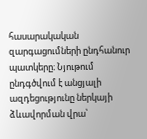հասարակական զարգացումների ընդհանուր պատկերը։ Նյութում ընդգծվում է անցյալի ազդեցությունը ներկայի ձևավորման վրա՝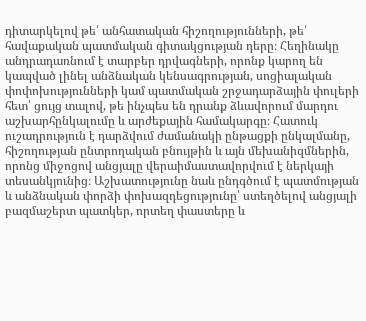դիտարկելով թե՛ անհատական հիշողությունների, թե՛ հավաքական պատմական գիտակցության դերը։ Հեղինակը անդրադառնում է տարբեր դրվագների, որոնք կարող են կապված լինել անձնական կենսագրության, սոցիալական փոփոխությունների կամ պատմական շրջադարձային փուլերի հետ՝ ցույց տալով, թե ինչպես են դրանք ձևավորում մարդու աշխարհընկալումը և արժեքային համակարգը։ Հատուկ ուշադրություն է դարձվում ժամանակի ընթացքի ընկալմանը, հիշողության ընտրողական բնույթին և այն մեխանիզմներին, որոնց միջոցով անցյալը վերաիմաստավորվում է ներկայի տեսանկյունից։ Աշխատությունը նաև ընդգծում է պատմության և անձնական փորձի փոխազդեցությունը՝ ստեղծելով անցյալի բազմաշերտ պատկեր, որտեղ փաստերը և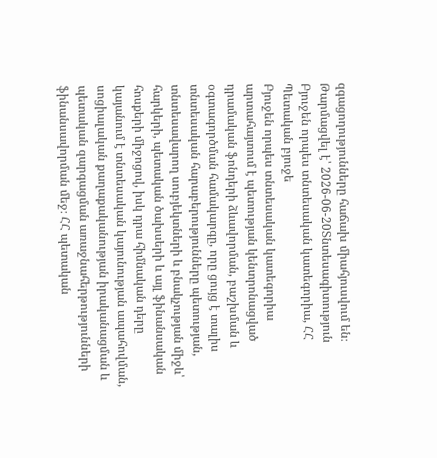զգացողությունները հաճախ միահյուսվում են։
Թարմացվել է՝ 2026-06-20Տնտեսագիտություն
Բյուջեն որպես տնտեսական կատեգորիա, ՀՀ Պետական բյուջե
Բյուջեն որպես տնտեսական կատեգորիա արտահայտում է պետության կենտրոնացված դրամական ֆոնդերի ձևավորման, բաշխման և օգտագործման համակարգը, որը ցույց է տալիս տնտեսական հարաբերությունները պետության, տնտեսավարող սուբյեկտների և բնակչության միջև՝ հարկերի, պետական ծախսերի և այլ ֆինանսական հոսքերի միջոցով, իսկ դրա հիմնական դերը կայանում է տնտեսական կայունության ապահովման, սոցիալական քաղաքականության իրականացման և պետական զարգացման առաջնահերթությունների ֆինանսավորման մեջ։ ՀՀ պետական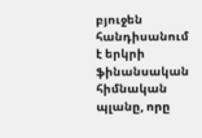բյուջեն հանդիսանում է երկրի ֆինանսական հիմնական պլանը, որը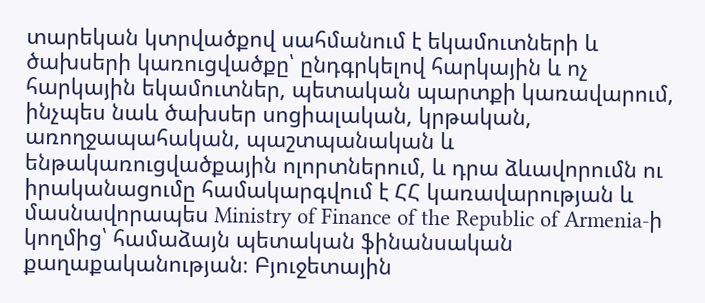տարեկան կտրվածքով սահմանում է եկամուտների և ծախսերի կառուցվածքը՝ ընդգրկելով հարկային և ոչ հարկային եկամուտներ, պետական պարտքի կառավարում, ինչպես նաև ծախսեր սոցիալական, կրթական, առողջապահական, պաշտպանական և ենթակառուցվածքային ոլորտներում, և դրա ձևավորումն ու իրականացումը համակարգվում է ՀՀ կառավարության և մասնավորապես Ministry of Finance of the Republic of Armenia-ի կողմից՝ համաձայն պետական ֆինանսական քաղաքականության։ Բյուջետային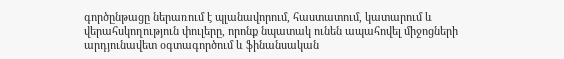գործընթացը ներառում է պլանավորում, հաստատում, կատարում և վերահսկողություն փուլերը, որոնք նպատակ ունեն ապահովել միջոցների արդյունավետ օգտագործում և ֆինանսական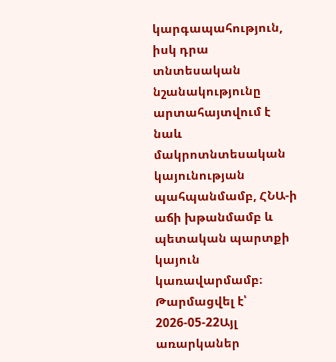կարգապահություն, իսկ դրա տնտեսական նշանակությունը արտահայտվում է նաև մակրոտնտեսական կայունության պահպանմամբ, ՀՆԱ-ի աճի խթանմամբ և պետական պարտքի կայուն կառավարմամբ։
Թարմացվել է՝ 2026-05-22Այլ առարկաներ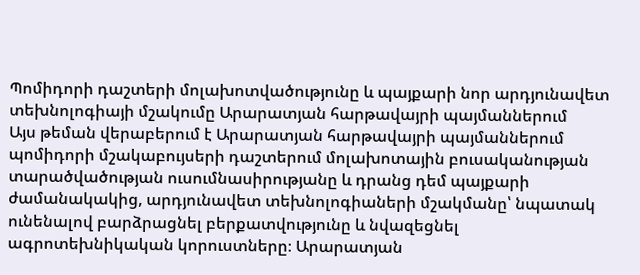Պոմիդորի դաշտերի մոլախոտվածությունը և պայքարի նոր արդյունավետ տեխնոլոգիայի մշակումը Արարատյան հարթավայրի պայմաններում
Այս թեման վերաբերում է Արարատյան հարթավայրի պայմաններում պոմիդորի մշակաբույսերի դաշտերում մոլախոտային բուսականության տարածվածության ուսումնասիրությանը և դրանց դեմ պայքարի ժամանակակից, արդյունավետ տեխնոլոգիաների մշակմանը՝ նպատակ ունենալով բարձրացնել բերքատվությունը և նվազեցնել ագրոտեխնիկական կորուստները։ Արարատյան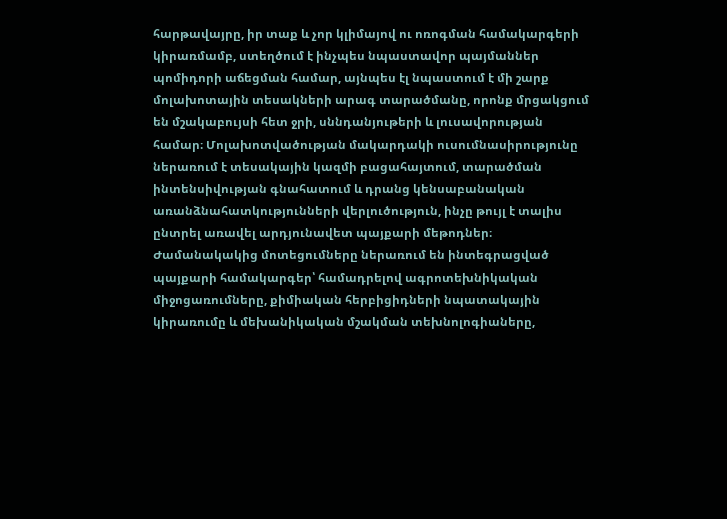հարթավայրը, իր տաք և չոր կլիմայով ու ոռոգման համակարգերի կիրառմամբ, ստեղծում է ինչպես նպաստավոր պայմաններ պոմիդորի աճեցման համար, այնպես էլ նպաստում է մի շարք մոլախոտային տեսակների արագ տարածմանը, որոնք մրցակցում են մշակաբույսի հետ ջրի, սննդանյութերի և լուսավորության համար։ Մոլախոտվածության մակարդակի ուսումնասիրությունը ներառում է տեսակային կազմի բացահայտում, տարածման ինտենսիվության գնահատում և դրանց կենսաբանական առանձնահատկությունների վերլուծություն, ինչը թույլ է տալիս ընտրել առավել արդյունավետ պայքարի մեթոդներ։ Ժամանակակից մոտեցումները ներառում են ինտեգրացված պայքարի համակարգեր՝ համադրելով ագրոտեխնիկական միջոցառումները, քիմիական հերբիցիդների նպատակային կիրառումը և մեխանիկական մշակման տեխնոլոգիաները,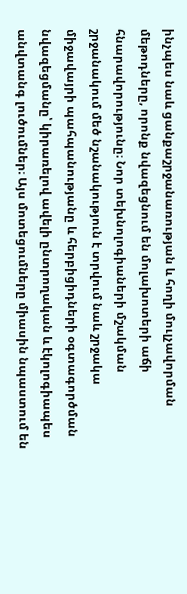ինչպես նաև ցանքաշրջանառության և հողի մուլչավորման մեթոդները, որոնք նվազեցնում են մոլախոտերի աճի հնարավորությունը։ Նոր տեխնոլոգիաների մշակման շրջանակում մեծ նշանակություն է տրվում նաև շրջակա միջավայրի պահպանությանը և հերբիցիդների օգտագործման նվազեցմանը՝ կիրառելով ավելի ընտրողական և էկոլոգիապես անվտանգ լուծումներ։ Այս մոտեցումները միասին նպաստում են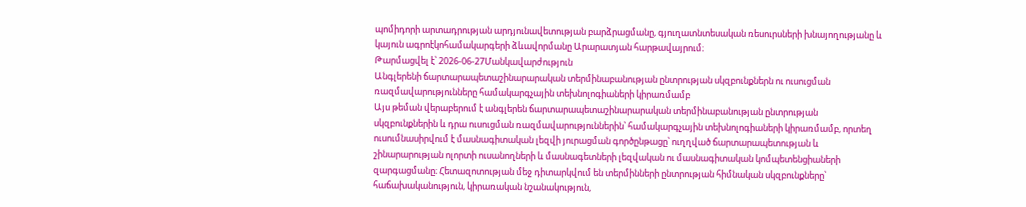պոմիդորի արտադրության արդյունավետության բարձրացմանը, գյուղատնտեսական ռեսուրսների խնայողությանը և կայուն ագրոէկոհամակարգերի ձևավորմանը Արարատյան հարթավայրում։
Թարմացվել է՝ 2026-06-27Մանկավարժություն
Անգլերենի ճարտարապետաշինարարական տերմինաբանության ընտրության սկզբունքներն ու ուսուցման ռազմավարությունները համակարգչային տեխնոլոգիաների կիրառմամբ
Այս թեման վերաբերում է անգլերեն ճարտարապետաշինարարական տերմինաբանության ընտրության սկզբունքներին և դրա ուսուցման ռազմավարություններին՝ համակարգչային տեխնոլոգիաների կիրառմամբ, որտեղ ուսումնասիրվում է մասնագիտական լեզվի յուրացման գործընթացը՝ ուղղված ճարտարապետության և շինարարության ոլորտի ուսանողների և մասնագետների լեզվական ու մասնագիտական կոմպետենցիաների զարգացմանը։ Հետազոտության մեջ դիտարկվում են տերմինների ընտրության հիմնական սկզբունքները՝ հաճախականություն, կիրառական նշանակություն,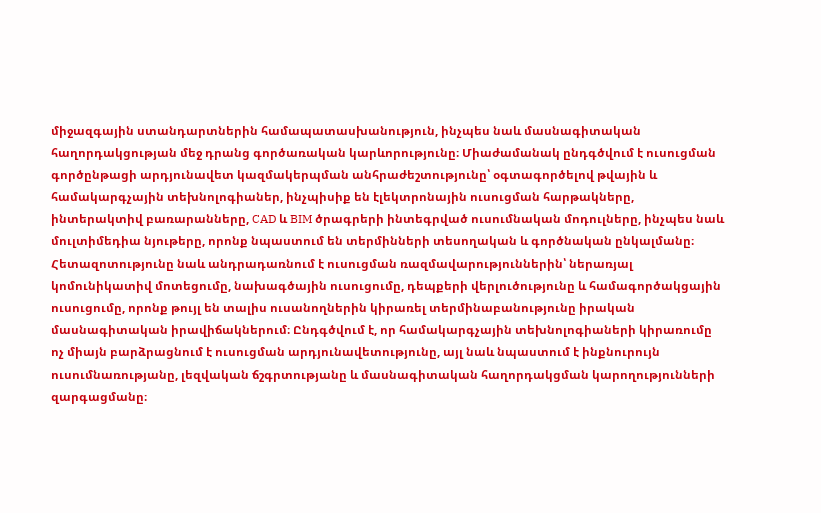միջազգային ստանդարտներին համապատասխանություն, ինչպես նաև մասնագիտական հաղորդակցության մեջ դրանց գործառական կարևորությունը։ Միաժամանակ ընդգծվում է ուսուցման գործընթացի արդյունավետ կազմակերպման անհրաժեշտությունը՝ օգտագործելով թվային և համակարգչային տեխնոլոգիաներ, ինչպիսիք են էլեկտրոնային ուսուցման հարթակները, ինտերակտիվ բառարանները, CAD և BIM ծրագրերի ինտեգրված ուսումնական մոդուլները, ինչպես նաև մուլտիմեդիա նյութերը, որոնք նպաստում են տերմինների տեսողական և գործնական ընկալմանը։ Հետազոտությունը նաև անդրադառնում է ուսուցման ռազմավարություններին՝ ներառյալ կոմունիկատիվ մոտեցումը, նախագծային ուսուցումը, դեպքերի վերլուծությունը և համագործակցային ուսուցումը, որոնք թույլ են տալիս ուսանողներին կիրառել տերմինաբանությունը իրական մասնագիտական իրավիճակներում։ Ընդգծվում է, որ համակարգչային տեխնոլոգիաների կիրառումը ոչ միայն բարձրացնում է ուսուցման արդյունավետությունը, այլ նաև նպաստում է ինքնուրույն ուսումնառությանը, լեզվական ճշգրտությանը և մասնագիտական հաղորդակցման կարողությունների զարգացմանը։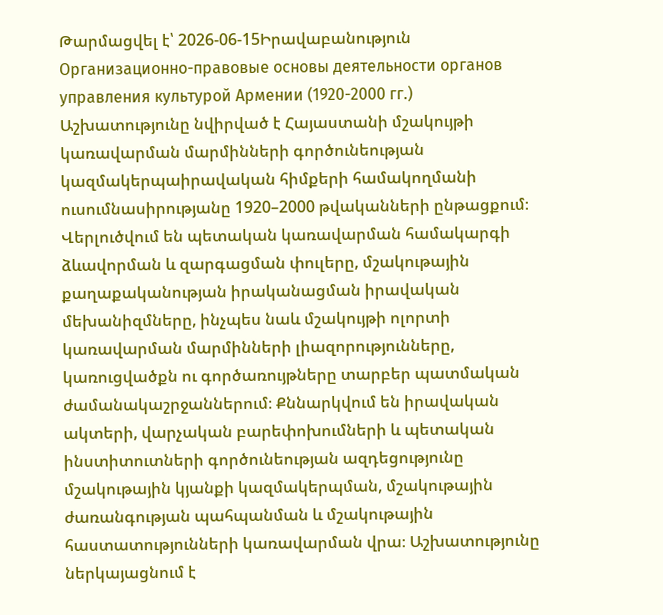Թարմացվել է՝ 2026-06-15Իրավաբանություն
Организационно-правовые основы деятельности органов управления культурой Армении (1920-2000 гг.)
Աշխատությունը նվիրված է Հայաստանի մշակույթի կառավարման մարմինների գործունեության կազմակերպաիրավական հիմքերի համակողմանի ուսումնասիրությանը 1920–2000 թվականների ընթացքում։ Վերլուծվում են պետական կառավարման համակարգի ձևավորման և զարգացման փուլերը, մշակութային քաղաքականության իրականացման իրավական մեխանիզմները, ինչպես նաև մշակույթի ոլորտի կառավարման մարմինների լիազորությունները, կառուցվածքն ու գործառույթները տարբեր պատմական ժամանակաշրջաններում։ Քննարկվում են իրավական ակտերի, վարչական բարեփոխումների և պետական ինստիտուտների գործունեության ազդեցությունը մշակութային կյանքի կազմակերպման, մշակութային ժառանգության պահպանման և մշակութային հաստատությունների կառավարման վրա։ Աշխատությունը ներկայացնում է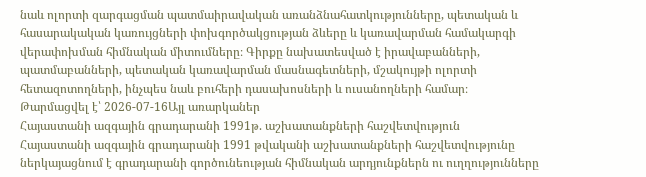նաև ոլորտի զարգացման պատմաիրավական առանձնահատկությունները, պետական և հասարակական կառույցների փոխգործակցության ձևերը և կառավարման համակարգի վերափոխման հիմնական միտումները։ Գիրքը նախատեսված է իրավաբանների, պատմաբանների, պետական կառավարման մասնագետների, մշակույթի ոլորտի հետազոտողների, ինչպես նաև բուհերի դասախոսների և ուսանողների համար։
Թարմացվել է՝ 2026-07-16Այլ առարկաներ
Հայաստանի ազգային գրադարանի 1991թ. աշխատանքների հաշվետվություն
Հայաստանի ազգային գրադարանի 1991 թվականի աշխատանքների հաշվետվությունը ներկայացնում է գրադարանի գործունեության հիմնական արդյունքներն ու ուղղությունները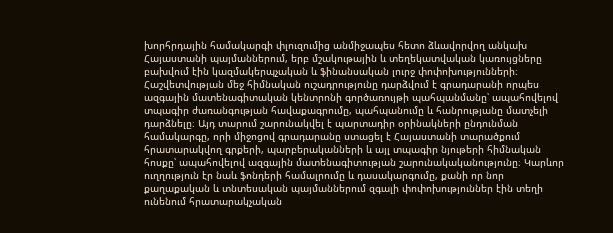խորհրդային համակարգի փլուզումից անմիջապես հետո ձևավորվող անկախ Հայաստանի պայմաններում, երբ մշակութային և տեղեկատվական կառույցները բախվում էին կազմակերպչական և ֆինանսական լուրջ փոփոխությունների։ Հաշվետվության մեջ հիմնական ուշադրությունը դարձվում է գրադարանի որպես ազգային մատենագիտական կենտրոնի գործառույթի պահպանմանը՝ ապահովելով տպագիր ժառանգության հավաքագրումը, պահպանումը և հանրությանը մատչելի դարձնելը։ Այդ տարում շարունակվել է պարտադիր օրինակների ընդունման համակարգը, որի միջոցով գրադարանը ստացել է Հայաստանի տարածքում հրատարակվող գրքերի, պարբերականների և այլ տպագիր նյութերի հիմնական հոսքը՝ ապահովելով ազգային մատենագիտության շարունակականությունը։ Կարևոր ուղղություն էր նաև ֆոնդերի համալրումը և դասակարգումը, քանի որ նոր քաղաքական և տնտեսական պայմաններում զգալի փոփոխություններ էին տեղի ունենում հրատարակչական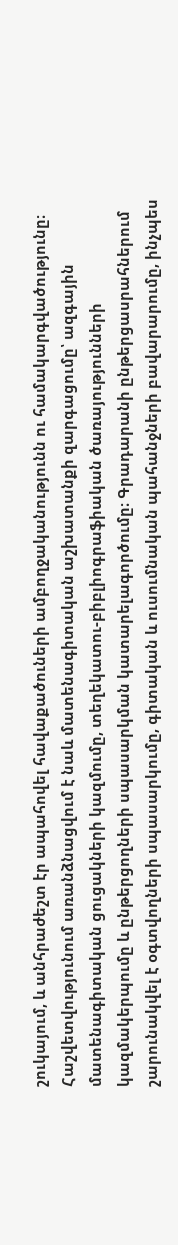շուկայում, և անհրաժեշտ էր ապահովել հավաքածուների ամբողջականությունն ու համակարգվածությունը։ Հաշվետվությունում առանձնացվում է նաև մատենագիտական աշխատանքի զարգացումը՝ ազգային մատենագիտական ցուցակների կազմումը, տեղեկատու-բիբլիոգրաֆիական ծառայությունների կազմակերպումը և ընթերցողների սպասարկման կատարելագործումը։ Գրադարանի ընթերցասրահներում շարունակվել է օգտվողների սպասարկումը, գիտական և ուսումնական պահանջների բավարարումը, ինչպես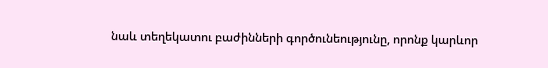նաև տեղեկատու բաժինների գործունեությունը, որոնք կարևոր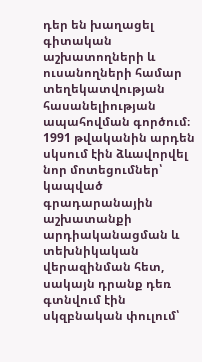դեր են խաղացել գիտական աշխատողների և ուսանողների համար տեղեկատվության հասանելիության ապահովման գործում։ 1991 թվականին արդեն սկսում էին ձևավորվել նոր մոտեցումներ՝ կապված գրադարանային աշխատանքի արդիականացման և տեխնիկական վերազինման հետ, սակայն դրանք դեռ գտնվում էին սկզբնական փուլում՝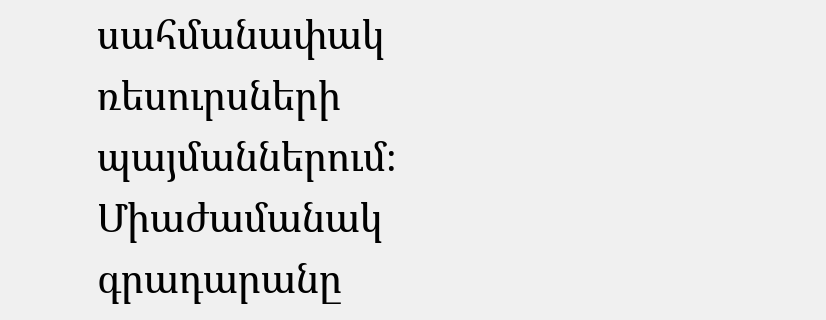սահմանափակ ռեսուրսների պայմաններում։ Միաժամանակ գրադարանը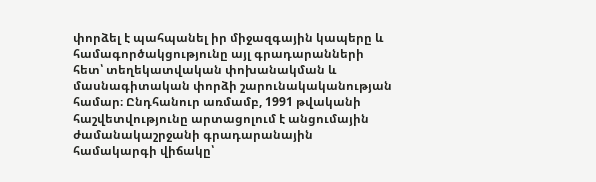փորձել է պահպանել իր միջազգային կապերը և համագործակցությունը այլ գրադարանների հետ՝ տեղեկատվական փոխանակման և մասնագիտական փորձի շարունակականության համար։ Ընդհանուր առմամբ, 1991 թվականի հաշվետվությունը արտացոլում է անցումային ժամանակաշրջանի գրադարանային համակարգի վիճակը՝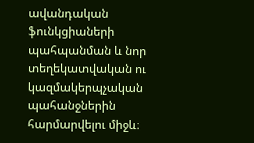ավանդական ֆունկցիաների պահպանման և նոր տեղեկատվական ու կազմակերպչական պահանջներին հարմարվելու միջև։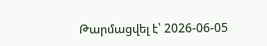Թարմացվել է՝ 2026-06-05